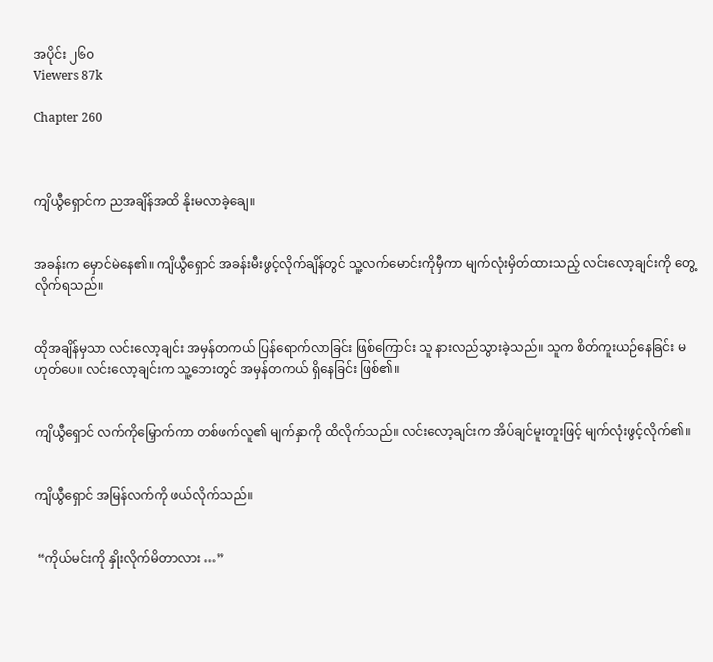အပိုင်း ၂၆၀
Viewers 87k

Chapter 260



ကျိယွီရှောင်က ညအချိန်အထိ နိုးမလာခဲ့ချေ။


အခန်းက မှောင်မဲနေ၏။ ကျိယွီရှောင် အခန်းမီးဖွင့်လိုက်ချိန်တွင် သူ့လက်မောင်းကိုမှီကာ မျက်လုံးမှိတ်ထားသည့် လင်းလော့ချင်းကို တွေ့လိုက်ရသည်။


ထိုအချိန်မှသာ လင်းလော့ချင်း အမှန်တကယ် ပြန်ရောက်လာခြင်း ဖြစ်ကြောင်း သူ နားလည်သွားခဲ့သည်။ သူက စိတ်ကူးယဉ်နေခြင်း မဟုတ်ပေ။ လင်းလော့ချင်းက သူ့ဘေးတွင် အမှန်တကယ် ရှိနေခြင်း ဖြစ်၏။


ကျိယွီရှောင် လက်ကိုမြှောက်ကာ တစ်ဖက်လူ၏ မျက်နှာကို ထိလိုက်သည်။ လင်းလော့ချင်းက အိပ်ချင်မူးတူးဖြင့် မျက်လုံးဖွင့်လိုက်၏။


ကျိယွီရှောင် အမြန်လက်ကို ဖယ်လိုက်သည်။


 “ကိုယ်မင်းကို နှိုးလိုက်မိတာလား …”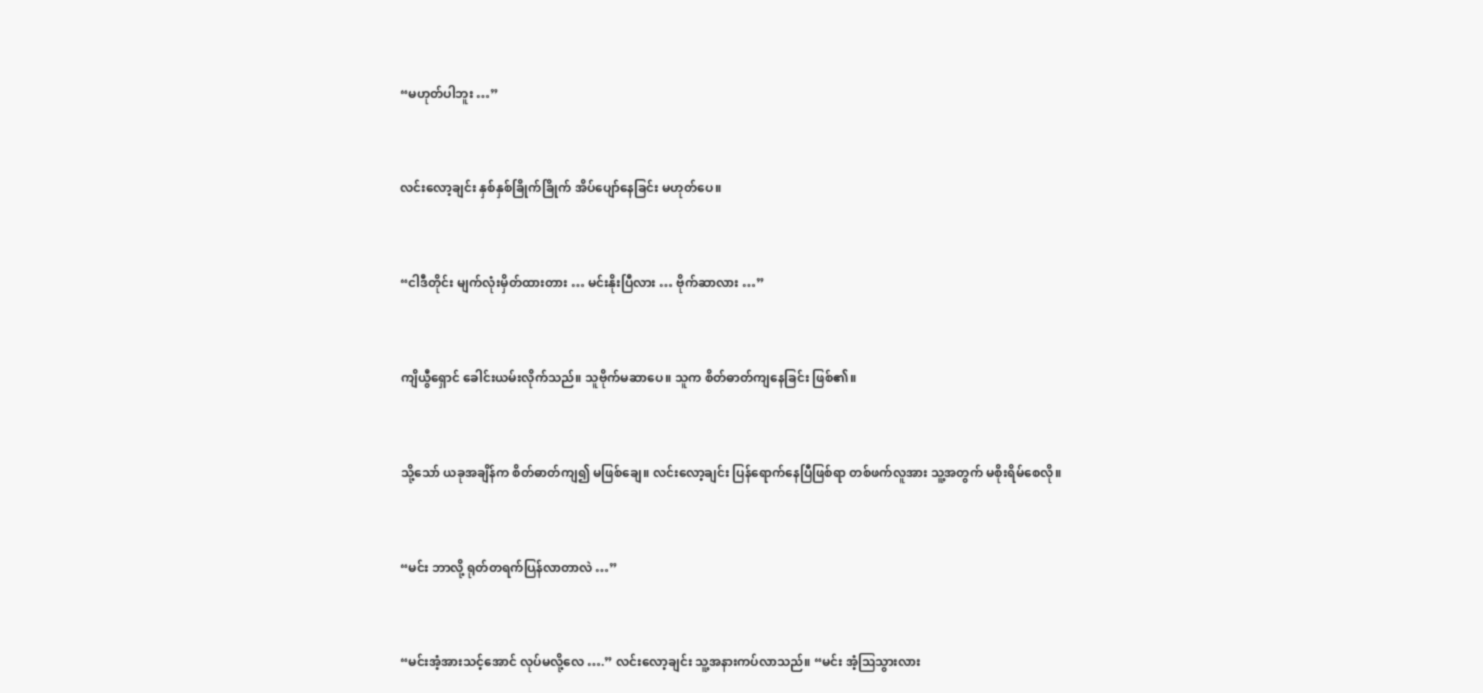“မဟုတ်ပါဘူး …”


လင်းလော့ချင်း နှစ်နှစ်ခြိုက်ခြိုက် အိပ်ပျော်နေခြင်း မဟုတ်ပေ။


“ငါဒီတိုင်း မျက်လုံးမှိတ်ထားတား … မင်းနိုးပြီလား … ဗိုက်ဆာလား …”


ကျိယွီရှောင် ခေါင်းယမ်းလိုက်သည်။ သူဗိုက်မဆာပေ။ သူက စိတ်ဓာတ်ကျနေခြင်း ဖြစ်၏။


သို့သော် ယခုအချိန်က စိတ်ဓာတ်ကျ၍ မဖြစ်ချေ။ လင်းလော့ချင်း ပြန်ရောက်နေပြီဖြစ်ရာ တစ်ဖက်လူအား သူ့အတွက် မစိုးရိမ်စေလို။


“မင်း ဘာလို့ ရုတ်တရက်ပြန်လာတာလဲ …”


“မင်းအံ့အားသင့်အောင် လုပ်မလို့လေ ….” လင်းလော့ချင်း သူ့အနားကပ်လာသည်။ “မင်း အံ့ဩသွားလား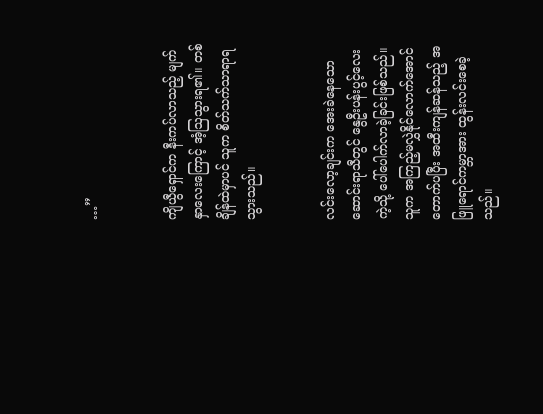…”


ကျိယွီရှောင်က နီးကပ်လာသည့် မျက်နှာလေးကြောင့် အံ့ဩသွားရ၏။ တစ်ချိန်ထဲမှာပင် သူက စိတ်သက်သာရာရသွားသည်။


လင်းလော့ချင်းက အေးခဲနေသော ဆောင်းရာသီတွင် နွေဦးပန်းပွင့်လေးကဲ့သို့ ပေါ်ပေါက်လာခဲ့ခြင်းဖြစ်သည်။ သူက အကြည့်မလွှဲနိုင်လောက်အောင် တောက်ပပြီး အထီးကျန်ဆန်သည့် အဖြူရောင်ကမ္ဘာအား ထွန်းလင်းစေခဲ့သည်။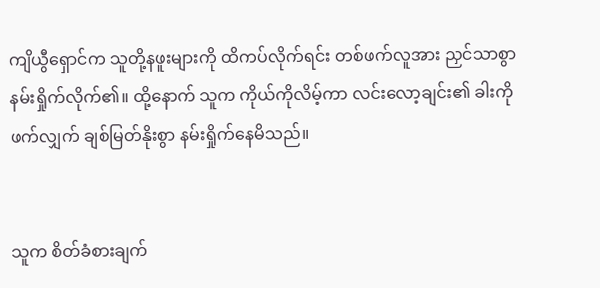ကျိယွီရှောင်က သူတို့နဖူးများကို ထိကပ်လိုက်ရင်း တစ်ဖက်လူအား ညှင်သာစွာ နမ်းရှိုက်လိုက်၏။ ထို့နောက် သူက ကိုယ်ကိုလိမ့်ကာ လင်းလော့ချင်း၏ ခါးကို ဖက်လျှက် ချစ်မြတ်နိုးစွာ နမ်းရှိုက်နေမိသည်။


သူက စိတ်ခံစားချက်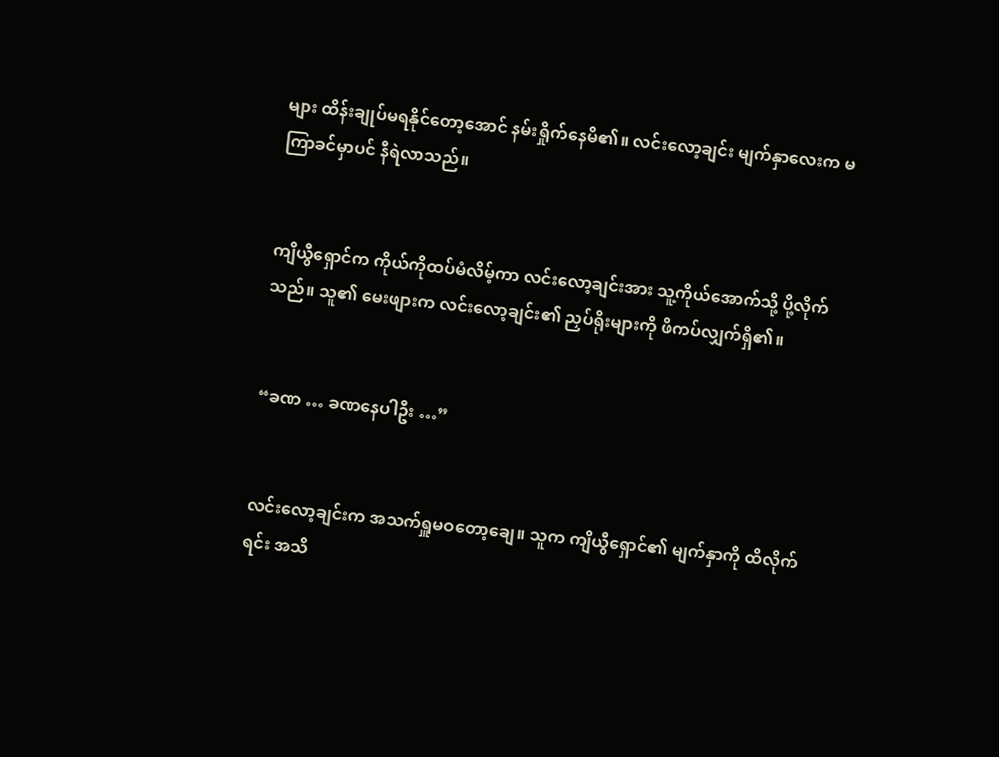များ ထိန်းချုပ်မရနိုင်တော့အောင် နမ်းရှိုက်နေမိ၏။ လင်းလော့ချင်း မျက်နှာလေးက မကြာခင်မှာပင် နီရဲလာသည်။


ကျိယွီရှောင်က ကိုယ်ကိုထပ်မံလိမ့်ကာ လင်းလော့ချင်းအား သူ့ကိုယ်အောက်သို့ ပို့လိုက်သည်။ သူ၏ မေးဖျားက လင်းလော့ချင်း၏ ညှပ်ရိုးများကို ဖိကပ်လျှက်ရှိ၏။


“ခဏ … ခဏနေပါဦး …”


လင်းလော့ချင်းက အသက်ရှူမဝတော့ချေ။ သူက ကျိယွီရှောင်၏ မျက်နှာကို ထိလိုက်ရင်း အသိ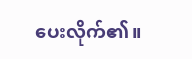ပေးလိုက်၏။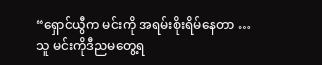“ရှောင်ယွီက မင်းကို အရမ်းစိုးရိမ်နေတာ … သူ မင်းကိုဒီညမတွေ့ရ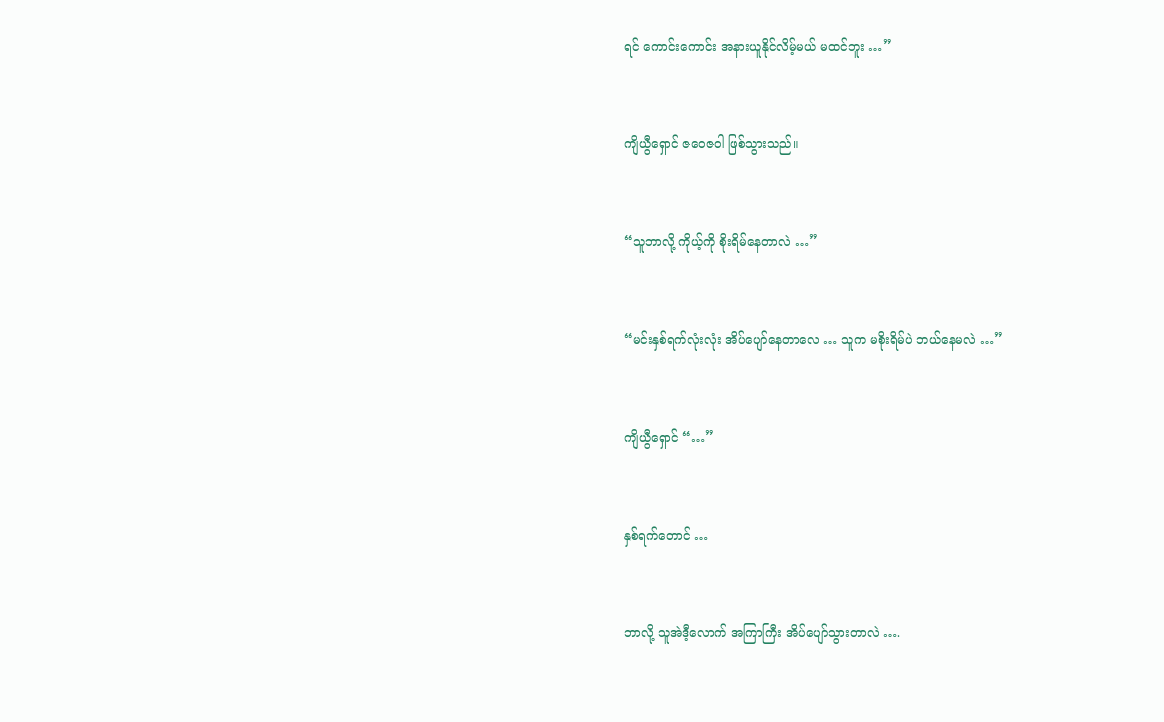ရင် ကောင်းကောင်း အနားယူနိုင်လိမ့်မယ် မထင်ဘူး …”


ကျိယွီရှောင် ဇဝေဇဝါ ဖြစ်သွားသည်။


“သူဘာလို့ ကိုယ့်ကို စိုးရိမ်နေတာလဲ …”


“မင်းနှစ်ရက်လုံးလုံး အိပ်ပျော်နေတာလေ … သူက မစိုးရိမ်ပဲ ဘယ်နေမလဲ …”


ကျိယွီရှောင် “…”


နှစ်ရက်တောင် …


ဘာလို့ သူအဲဒီ့လောက် အကြာကြီး အိပ်ပျော်သွားတာလဲ ….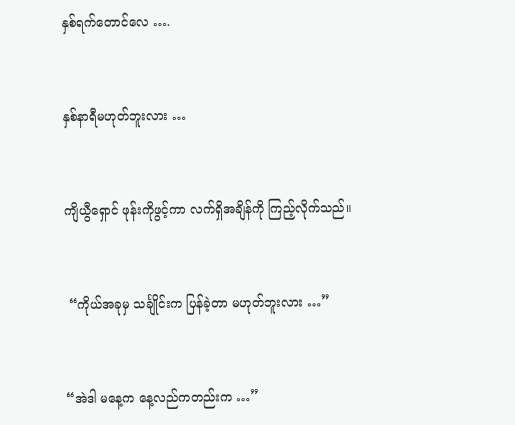နှစ်ရက်တောင်လေ ….


နှစ်နာရီမဟုတ်ဘူးလား …


ကျိယွီရှောင် ဖုန်းကိုဖွင့်ကာ လက်ရှိအချိန်ကို ကြည့်လိုက်သည်။


 “ကိုယ်အခုမှ သင်္ချိုင်းက ပြန်ခဲ့တာ မဟုတ်ဘူးလား …”


“အဲဒါ မနေ့က နေ့လည်ကတည်းက …”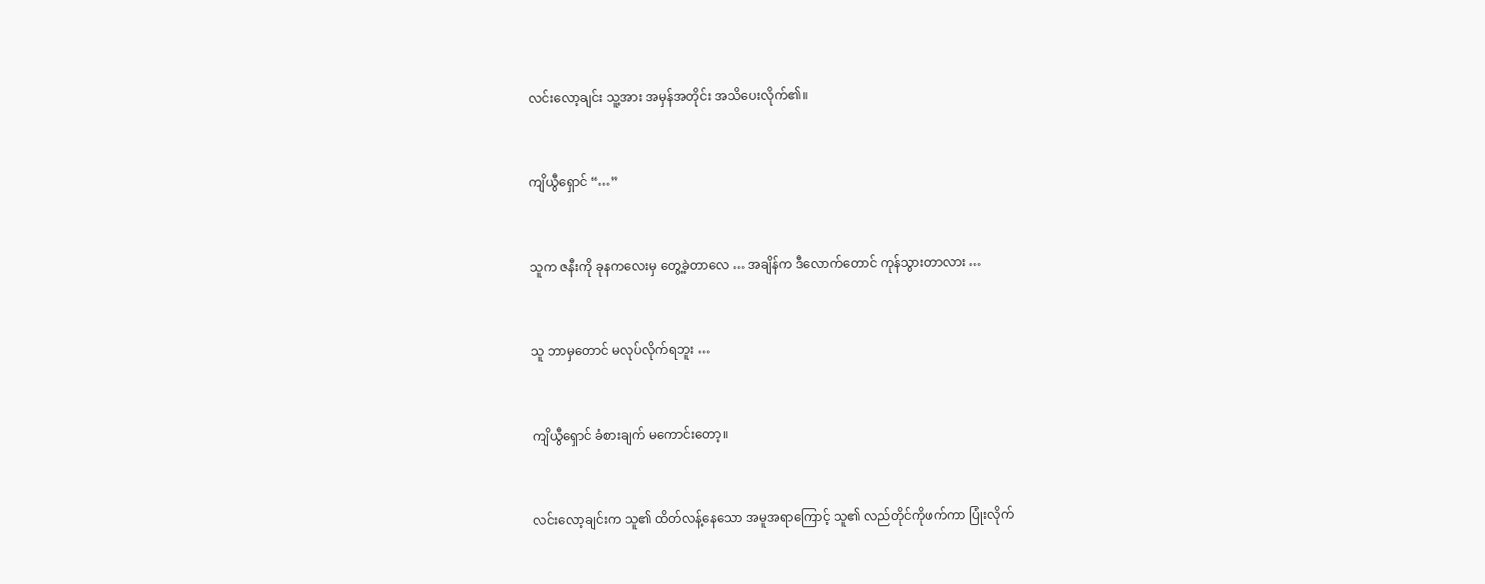လင်းလော့ချင်း သူ့အား အမှန်အတိုင်း အသိပေးလိုက်၏။


ကျိယွီရှောင် “…”


သူက ဇနီးကို ခုနကလေးမှ တွေ့ခဲ့တာလေ … အချိန်က ဒီလောက်တောင် ကုန်သွားတာလား …


သူ ဘာမှတောင် မလုပ်လိုက်ရဘူး …


ကျိယွီရှောင် ခံစားချက် မကောင်းတော့။


လင်းလော့ချင်းက သူ၏ ထိတ်လန့်နေသော အမူအရာကြောင့် သူ၏ လည်တိုင်ကိုဖက်ကာ ပြုံးလိုက်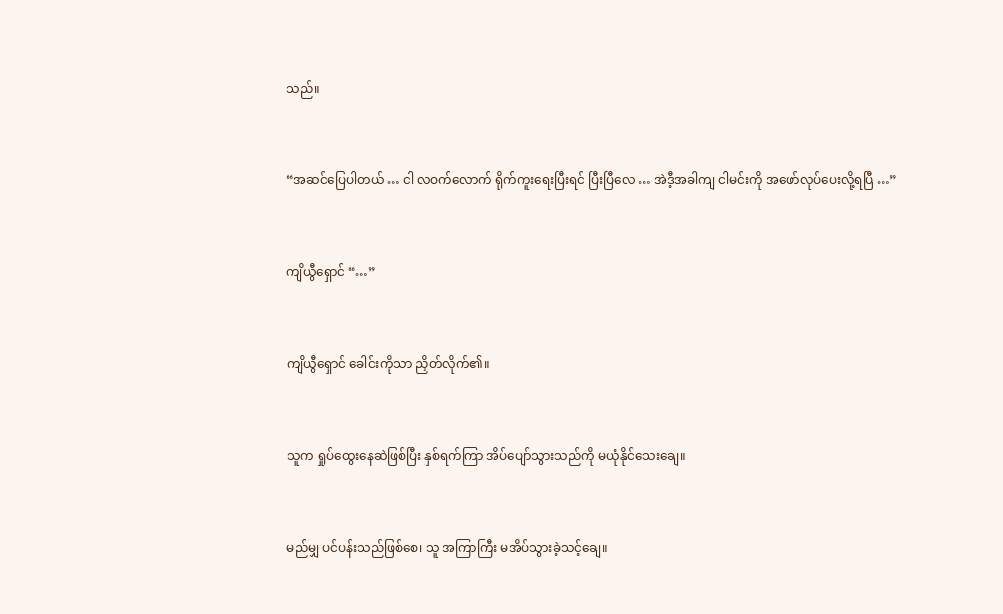သည်။


“အဆင်ပြေပါတယ် … ငါ လဝက်လောက် ရိုက်ကူးရေးပြီးရင် ပြီးပြီလေ … အဲဒီ့အခါကျ ငါမင်းကို အဖော်လုပ်ပေးလို့ရပြီ …”


ကျိယွီရှောင် “…”


ကျိယွီရှောင် ခေါင်းကိုသာ ညှိတ်လိုက်၏။


သူက ရှုပ်ထွေးနေဆဲဖြစ်ပြီး နှစ်ရက်ကြာ အိပ်ပျော်သွားသည်ကို မယုံနိုင်သေးချေ။


မည်မျှ ပင်ပန်းသည်ဖြစ်စေ၊ သူ အကြာကြီး မအိပ်သွားခဲ့သင့်ချေ။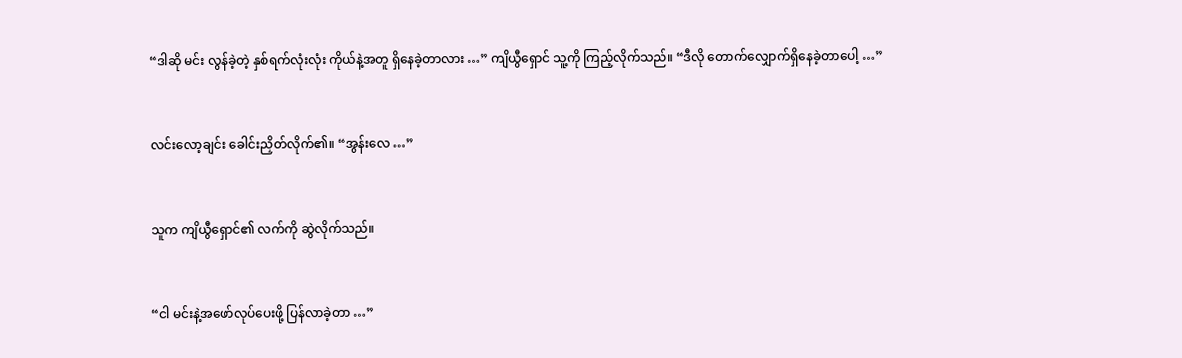“ဒါဆို မင်း လွန်ခဲ့တဲ့ နှစ်ရက်လုံးလုံး ကိုယ်နဲ့အတူ ရှိနေခဲ့တာလား …” ကျိယွီရှောင် သူ့ကို ကြည့်လိုက်သည်။ “ဒီလို တောက်လျှောက်ရှိနေခဲ့တာပေါ့ …”


လင်းလော့ချင်း ခေါင်းညှိတ်လိုက်၏။ “အွန်းလေ …”


သူက ကျိယွီရှောင်၏ လက်ကို ဆွဲလိုက်သည်။


“ငါ မင်းနဲ့အဖော်လုပ်ပေးဖို့ ပြန်လာခဲ့တာ …”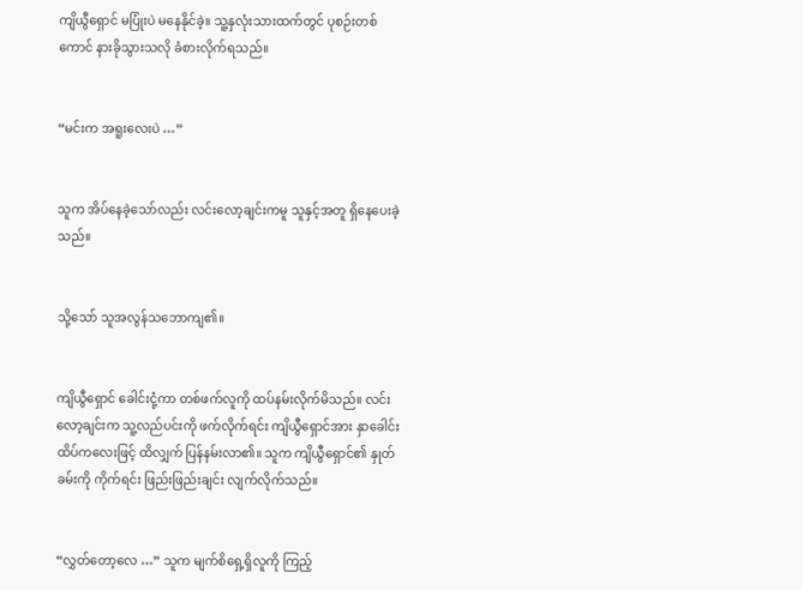ကျိယွီရှောင် မပြုံးပဲ မနေနိုင်ခဲ့။ သူ့နှလုံးသားထက်တွင် ပုစဉ်းတစ်ကောင် နားခိုသွားသလို ခံစားလိုက်ရသည်။


“မင်းက အရူးလေးပဲ …”


သူက အိပ်နေခဲ့သော်လည်း လင်းလော့ချင်းကမူ သူနှင့်အတူ ရှိနေပေးခဲ့သည်။


သို့သော် သူအလွန်သဘောကျ၏။


ကျိယွီရှောင် ခေါင်းငုံ့ကာ တစ်ဖက်လူကို ထပ်နမ်းလိုက်မိသည်။ လင်းလော့ချင်းက သူ့လည်ပင်းကို ဖက်လိုက်ရင်း ကျိယွီရှောင်အား နှာခေါင်းထိပ်ကလေးဖြင့် ထိလျှက် ပြန်နမ်းလာ၏။ သူက ကျိယွီရှောင်၏ နှုတ်ခမ်းကို ကိုက်ရင်း ဖြည်းဖြည်းချင်း လျက်လိုက်သည်။


“လွှတ်တော့လေ …” သူက မျက်စိရှေ့ရှိလူကို ကြည့်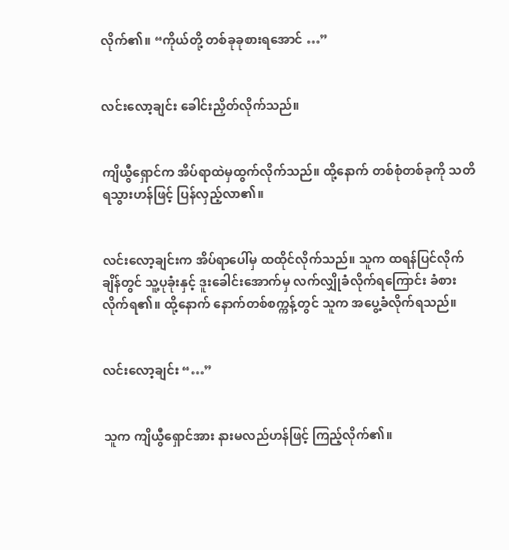လိုက်၏။ “ကိုယ်တို့ တစ်ခုခုစားရအောင် …”


လင်းလော့ချင်း ခေါင်းညှိတ်လိုက်သည်။


ကျိယွီရှောင်က အိပ်ရာထဲမှထွက်လိုက်သည်။ ထို့နောက် တစ်စုံတစ်ခုကို သတိရသွားဟန်ဖြင့် ပြန်လှည့်လာ၏။


လင်းလော့ချင်းက အိပ်ရာပေါ်မှ ထထိုင်လိုက်သည်။ သူက ထရန်ပြင်လိုက်ချိန်တွင် သူ့ပုခုံးနှင့် ဒူးခေါင်းအောက်မှ လက်လျှိုခံလိုက်ရကြောင်း ခံစားလိုက်ရ၏။ ထို့နောက် နောက်တစ်စက္ကန့်တွင် သူက အပွေ့ခံလိုက်ရသည်။


လင်းလော့ချင်း “…”


သူက ကျိယွီရှောင်အား နားမလည်ဟန်ဖြင့် ကြည့်လိုက်၏။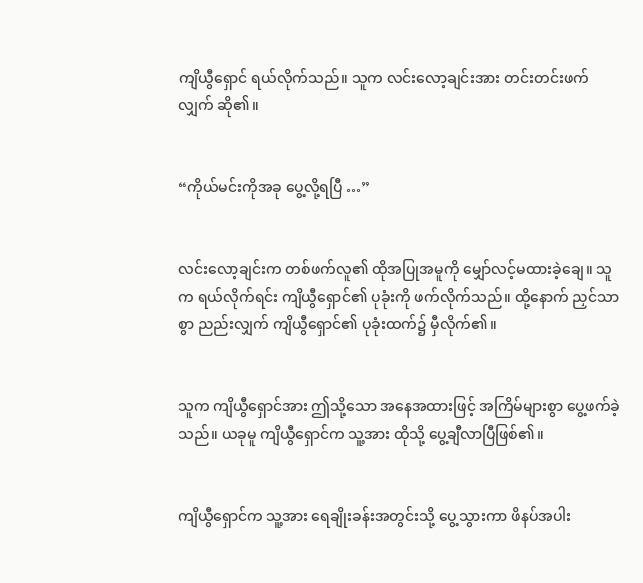ကျိယွီရှောင် ရယ်လိုက်သည်။ သူက လင်းလော့ချင်းအား တင်းတင်းဖက်လျှက် ဆို၏။


“ကိုယ်မင်းကိုအခု ပွေ့လို့ရပြီ …”


လင်းလော့ချင်းက တစ်ဖက်လူ၏ ထိုအပြုအမူကို မျှော်လင့်မထားခဲ့ချေ။ သူက ရယ်လိုက်ရင်း ကျိယွီရှောင်၏ ပုခုံးကို ဖက်လိုက်သည်။ ထို့နောက် ညှင်သာစွာ ညည်းလျှက် ကျိယွီရှောင်၏ ပုခုံးထက်၌ မှီလိုက်၏။


သူက ကျိယွီရှောင်အား ဤသို့သော အနေအထားဖြင့် အကြိမ်များစွာ ပွေ့ဖက်ခဲ့သည်။ ယခုမူ ကျိယွီရှောင်က သူ့အား ထိုသို့ ပွေ့ချီလာပြီဖြစ်၏။


ကျိယွီရှောင်က သူ့အား ရေချိုးခန်းအတွင်းသို့ ပွေ့သွားကာ ဖိနပ်အပါး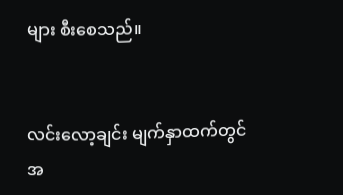များ စီးစေသည်။


လင်းလော့ချင်း မျက်နှာထက်တွင် အ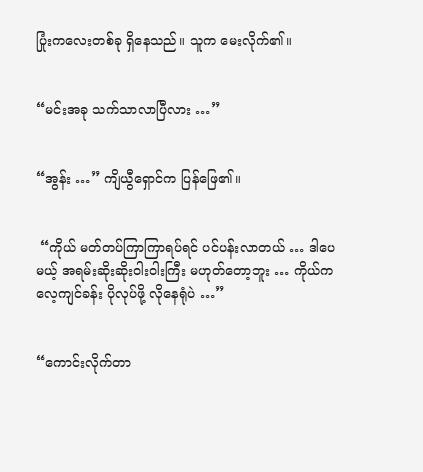ပြုံးကလေးတစ်ခု ရှိနေသည်။ သူက မေးလိုက်၏။


“မင်းအခု သက်သာလာပြီလား …”


“အွန်း …” ကျိယွီရှောင်က ပြန်ဖြေ၏။


 “ကိုယ် မတ်တပ်ကြာကြာရပ်ရင် ပင်ပန်းလာတယ် … ဒါပေမယ့် အရမ်းဆိုးဆိုးဝါးဝါးကြီး မဟုတ်တော့ဘူး … ကိုယ်က လေ့ကျင်ခန်း ပိုလုပ်ဖို့ လိုနေရုံပဲ …”


“ကောင်းလိုက်တာ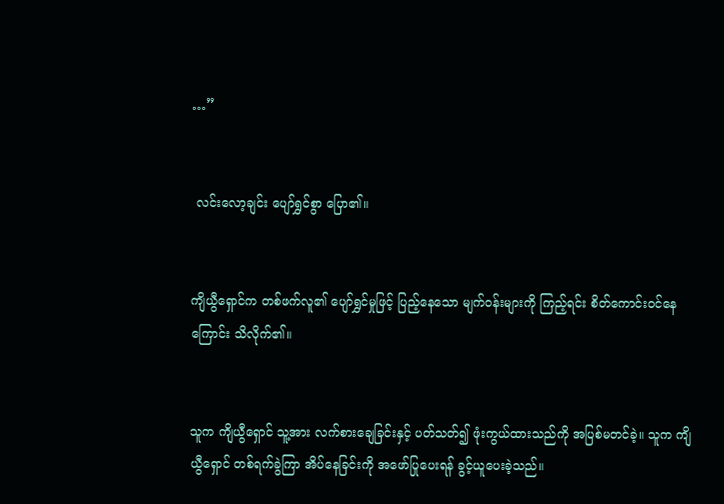…”


 လင်းလော့ချင်း ပျော်ရွှင်စွာ ပြော၏။


ကျိယွီရှောင်က တစ်ဖက်လူ၏ ပျော်ရွှင်မှုဖြင့် ပြည့်နေသော မျက်ဝန်းများကို ကြည့်ရင်း စိတ်ကောင်းဝင်နေကြောင်း သိလိုက်၏။


သူက ကျိယွီရှောင် သူ့အား လက်စားချေခြင်းနှင့် ပတ်သတ်၍ ဖုံးကွယ်ထားသည်ကို အပြစ်မတင်ခဲ့။ သူက ကျိယွီရှောင် တစ်ရက်ခွဲကြာ အိပ်နေခြင်းကို အဖော်ပြုပေးရန် ခွင့်ယူပေးခဲ့သည်။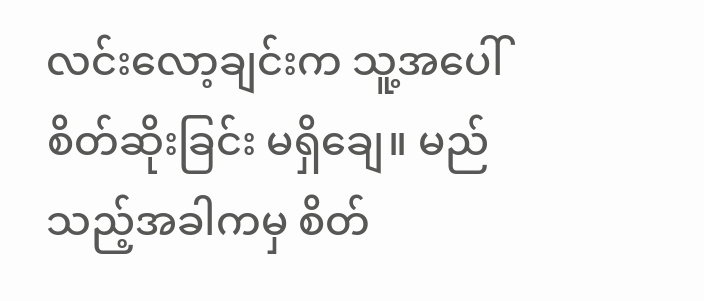လင်းလော့ချင်းက သူ့အပေါ် စိတ်ဆိုးခြင်း မရှိချေ။ မည်သည့်အခါကမှ စိတ်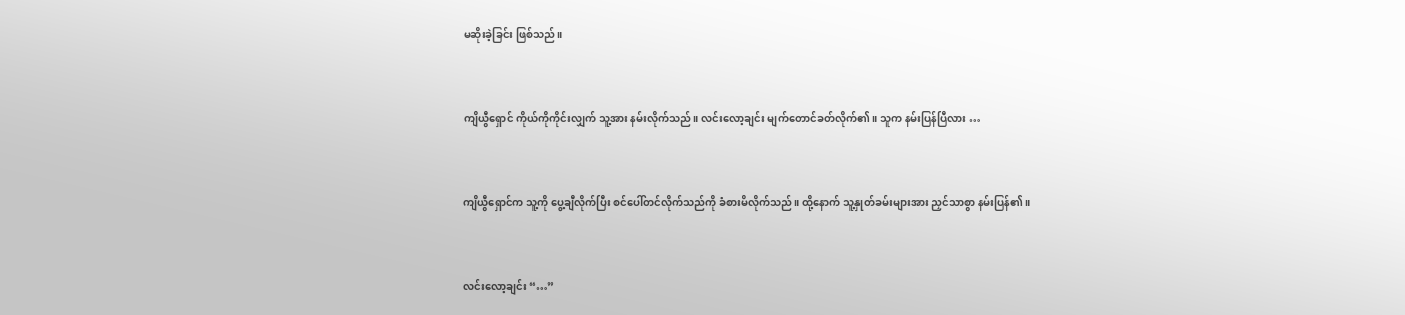မဆိုးခဲ့ခြင်း ဖြစ်သည်။


ကျိယွီရှောင် ကိုယ်ကိုကိုင်းလျှက် သူ့အား နမ်းလိုက်သည်။ လင်းလော့ချင်း မျက်တောင်ခတ်လိုက်၏။ သူက နမ်းပြန်ပြီလား …


ကျိယွီရှောင်က သူ့ကို ပွေ့ချီလိုက်ပြီး စင်ပေါ်တင်လိုက်သည်ကို ခံစားမိလိုက်သည်။ ထို့နောက် သူ့နှုတ်ခမ်းများအား ညှင်သာစွာ နမ်းပြန်၏။


လင်းလော့ချင်း “…”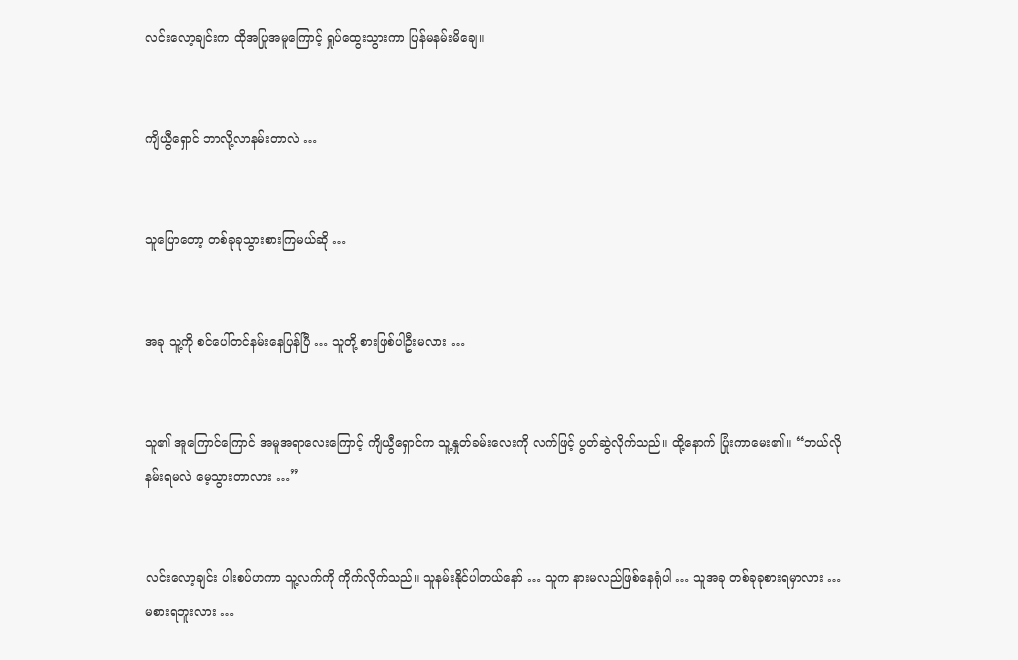လင်းလော့ချင်းက ထိုအပြုအမူကြောင့် ရှုပ်ထွေးသွားကာ ပြန်မနမ်းမိချေ။


ကျိယွီရှောင် ဘာလို့လာနမ်းတာလဲ …


သူပြောတော့ တစ်ခုခုသွားစားကြမယ်ဆို …


အခု သူ့ကို စင်ပေါ်တင်နမ်းနေပြန်ပြီ … သူတို့ စားဖြစ်ပါဦးမလား …


သူ၏ အူကြောင်ကြောင် အမူအရာလေးကြောင့် ကျိယွီရှောင်က သူ့နှုတ်ခမ်းလေးကို လက်ဖြင့် ပွတ်ဆွဲလိုက်သည်။ ထို့နောက် ပြုံးကာမေး၏။ “ဘယ်လိုနမ်းရမလဲ မေ့သွားတာလား …”


လင်းလော့ချင်း ပါးစပ်ဟကာ သူ့လက်ကို ကိုက်လိုက်သည်။ သူနမ်းနိုင်ပါတယ်နော် … သူက နားမလည်ဖြစ်နေရုံပါ … သူအခု တစ်ခုခုစားရမှာလား … မစားရဘူးလား …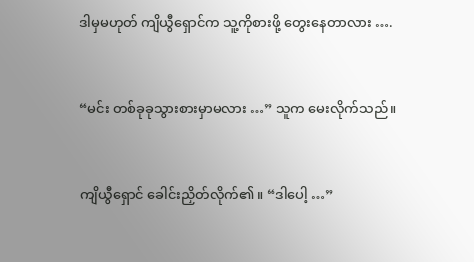ဒါမှမဟုတ် ကျိယွီရှောင်က သူ့ကိုစားဖို့ တွေးနေတာလား ….


“မင်း တစ်ခုခုသွားစားမှာမလား …” သူက မေးလိုက်သည်။


ကျိယွီရှောင် ခေါင်းညှိတ်လိုက်၏။ “ဒါပေါ့ …”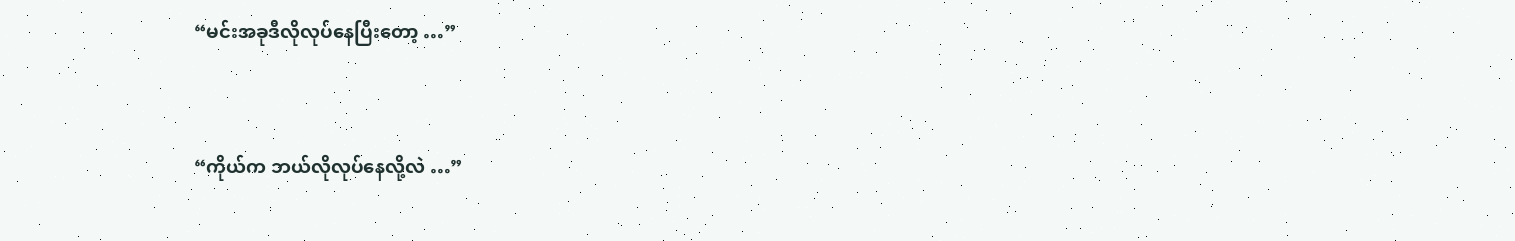“မင်းအခုဒီလိုလုပ်နေပြီးတော့ …”


“ကိုယ်က ဘယ်လိုလုပ်နေလို့လဲ …”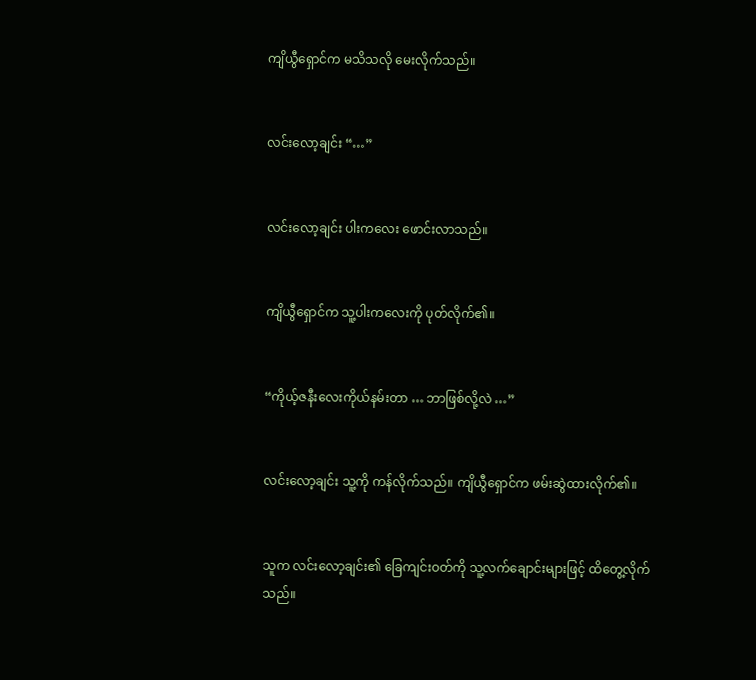ကျိယွီရှောင်က မသိသလို မေးလိုက်သည်။


လင်းလော့ချင်း “…”


လင်းလော့ချင်း ပါးကလေး ဖောင်းလာသည်။


ကျိယွီရှောင်က သူ့ပါးကလေးကို ပုတ်လိုက်၏။


“ကိုယ့်ဇနီးလေးကိုယ်နမ်းတာ … ဘာဖြစ်လို့လဲ …”


လင်းလော့ချင်း သူ့ကို ကန်လိုက်သည်။ ကျိယွီရှောင်က ဖမ်းဆွဲထားလိုက်၏။


သူက လင်းလော့ချင်း၏ ခြေကျင်းဝတ်ကို သူ့လက်ချောင်းများဖြင့် ထိတွေ့လိုက်သည်။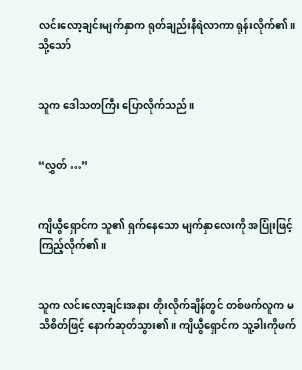လင်းလော့ချင်းမျက်နှာက ရုတ်ချည်းနီရဲလာကာ ရုန်းလိုက်၏။ သို့သော်


သူက ဒေါသတကြီး ပြောလိုက်သည်။


“လွှတ် …”


ကျိယွီရှောင်က သူ၏ ရှက်နေသော မျက်နှာလေးကို အပြုံးဖြင့် ကြည့်လိုက်၏။


သူက လင်းလော့ချင်းအနား တိုးလိုက်ချိန်တွင် တစ်ဖက်လူက မသိစိတ်ဖြင့် နောက်ဆုတ်သွား၏။ ကျိယွီရှောင်က သူ့ခါးကိုဖက်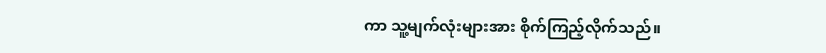ကာ သူ့မျက်လုံးများအား စိုက်ကြည့်လိုက်သည်။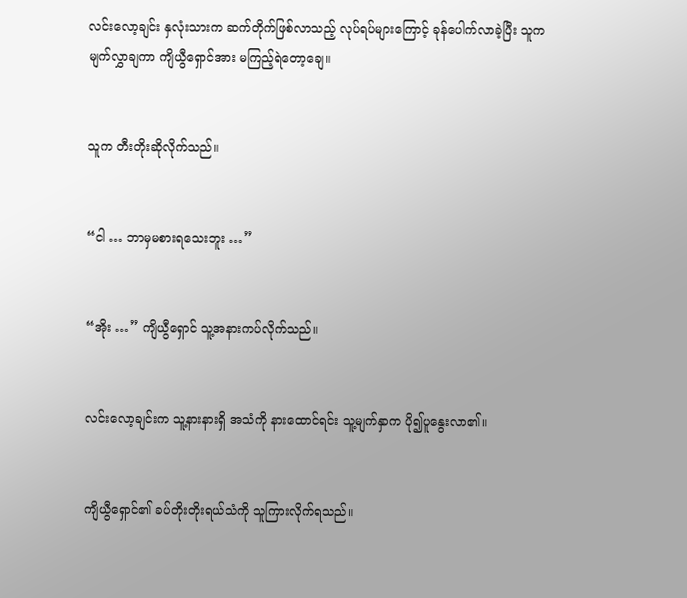လင်းလော့ချင်း နှလုံးသားက ဆက်တိုက်ဖြစ်လာသည့် လုပ်ရပ်များကြောင့် ခုန်ပေါက်လာခဲ့ပြီး သူက မျက်လွှာချကာ ကျိယွီရှောင်အား မကြည့်ရဲတော့ချေ။


သူက တီးတိုးဆိုလိုက်သည်။


“ငါ … ဘာမှမစားရသေးဘူး …”


“အိုး …” ကျိယွီရှောင် သူ့အနားကပ်လိုက်သည်။


လင်းလော့ချင်းက သူ့နားနားရှိ အသံကို နားထောင်ရင်း သူ့မျက်နှာက ပို၍ပူနွေးလာ၏။


ကျိယွီရှောင်၏ ခပ်တိုးတိုးရယ်သံကို သူကြားလိုက်ရသည်။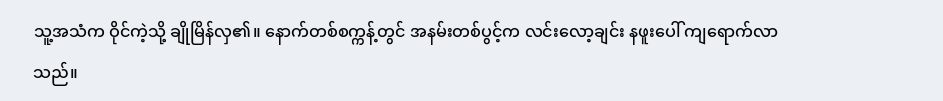သူ့အသံက ဝိုင်ကဲ့သို့ ချိုမြိန်လှ၏။ နောက်တစ်စက္ကန့်တွင် အနမ်းတစ်ပွင့်က လင်းလော့ချင်း နဖူးပေါ် ကျရောက်လာသည်။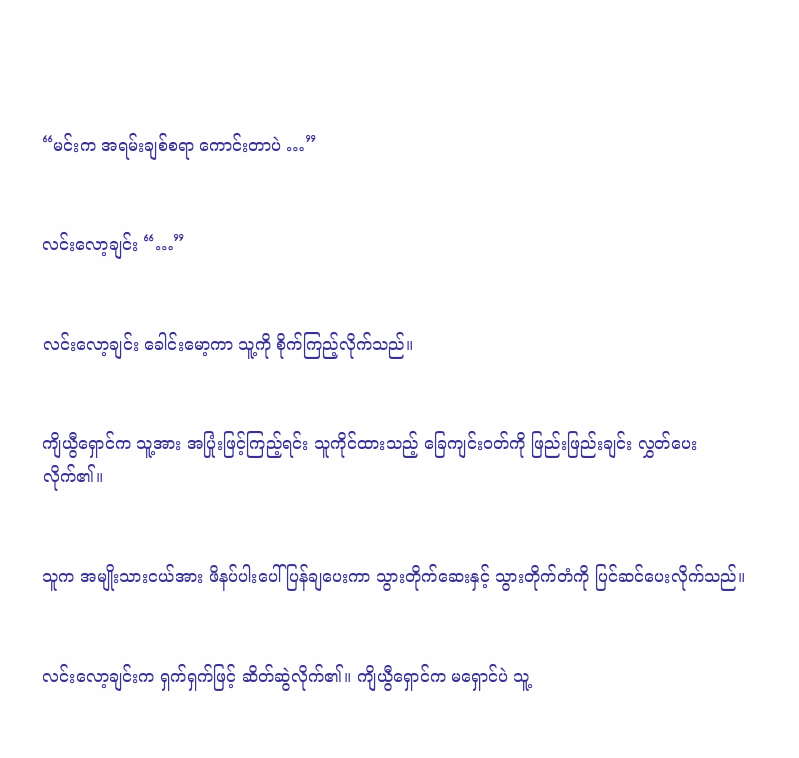“မင်းက အရမ်းချစ်စရာ ကောင်းတာပဲ …”


လင်းလော့ချင်း “…”


လင်းလော့ချင်း ခေါင်းမော့ကာ သူ့ကို စိုက်ကြည့်လိုက်သည်။


ကျိယွီရှောင်က သူ့အား အပြုံးဖြင့်ကြည့်ရင်း သူကိုင်ထားသည့် ခြေကျင်းဝတ်ကို ဖြည်းဖြည်းချင်း လွှတ်ပေးလိုက်၏။


သူက အမျိုးသားငယ်အား ဖိနပ်ပါးပေါ် ပြန်ချပေးကာ သွားတိုက်ဆေးနှင့် သွားတိုက်တံကို ပြင်ဆင်ပေးလိုက်သည်။


လင်းလော့ချင်းက ရှက်ရှက်ဖြင့် ဆိတ်ဆွဲလိုက်၏။ ကျိယွီရှောင်က မရှောင်ပဲ သူ့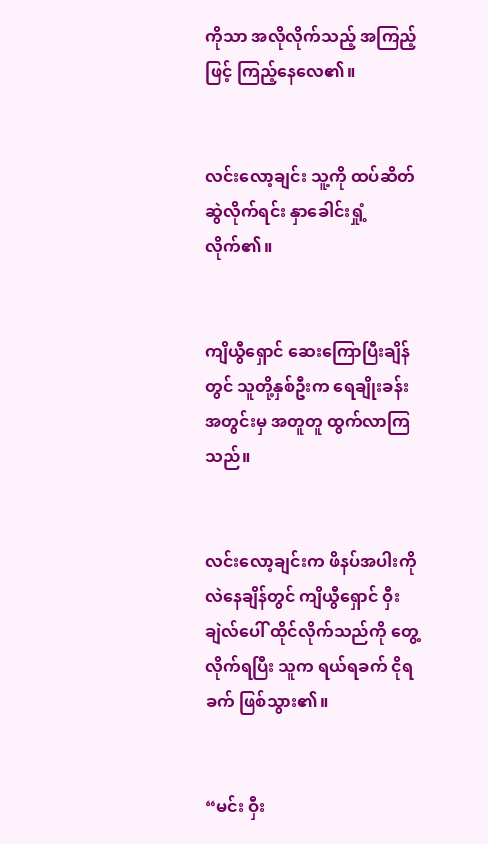ကိုသာ အလိုလိုက်သည့် အကြည့်ဖြင့် ကြည့်နေလေ၏။


လင်းလော့ချင်း သူ့ကို ထပ်ဆိတ်ဆွဲလိုက်ရင်း နှာခေါင်းရှုံ့လိုက်၏။


ကျိယွီရှောင် ဆေးကြောပြီးချိန်တွင် သူတို့နှစ်ဦးက ရေချိုးခန်းအတွင်းမှ အတူတူ ထွက်လာကြသည်။


လင်းလော့ချင်းက ဖိနပ်အပါးကို လဲနေချိန်တွင် ကျိယွီရှောင် ဝှီးချဲလ်ပေါ် ထိုင်လိုက်သည်ကို တွေ့လိုက်ရပြီး သူက ရယ်ရခက် ငိုရခက် ဖြစ်သွား၏။


“မင်း ဝှီး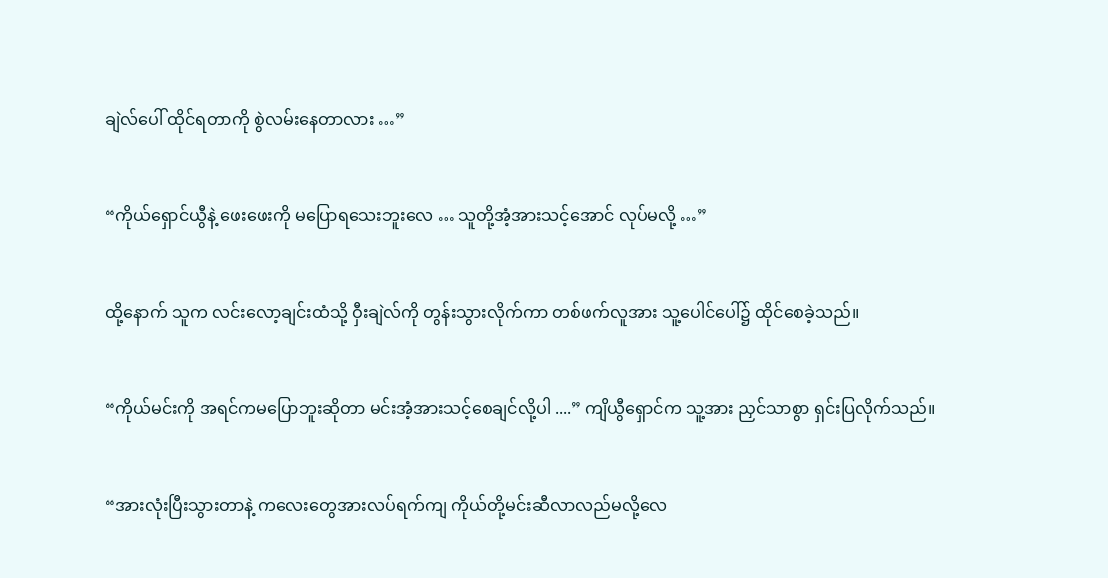ချဲလ်ပေါ် ထိုင်ရတာကို စွဲလမ်းနေတာလား …”


“ကိုယ်ရှောင်ယွီနဲ့ ဖေးဖေးကို မပြောရသေးဘူးလေ … သူတို့အံ့အားသင့်အောင် လုပ်မလို့ …”


ထို့နောက် သူက လင်းလော့ချင်းထံသို့ ဝှီးချဲလ်ကို တွန်းသွားလိုက်ကာ တစ်ဖက်လူအား သူ့ပေါင်ပေါ်၌ ထိုင်စေခဲ့သည်။


“ကိုယ်မင်းကို အရင်ကမပြောဘူးဆိုတာ မင်းအံ့အားသင့်စေချင်လို့ပါ ....” ကျိယွီရှောင်က သူ့အား ညှင်သာစွာ ရှင်းပြလိုက်သည်။


“အားလုံးပြီးသွားတာနဲ့ ကလေးတွေအားလပ်ရက်ကျ ကိုယ်တို့မင်းဆီလာလည်မလို့လေ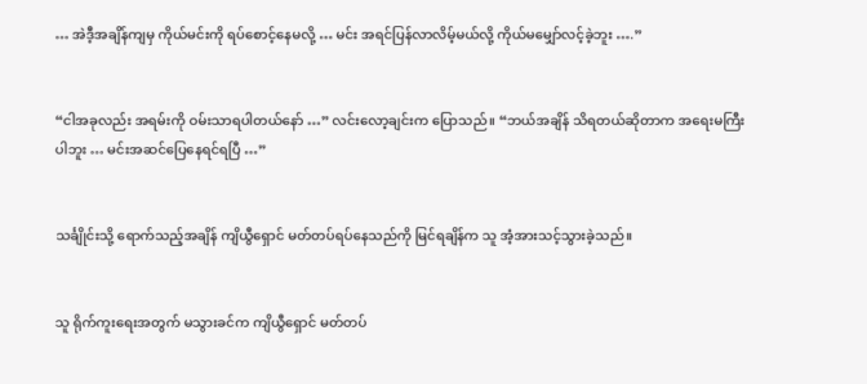… အဲဒီ့အချိန်ကျမှ ကိုယ်မင်းကို ရပ်စောင့်နေမလို့ … မင်း အရင်ပြန်လာလိမ့်မယ်လို့ ကိုယ်မမျှော်လင့်ခဲ့ဘူး ….”


“ငါအခုလည်း အရမ်းကို ဝမ်းသာရပါတယ်နော် …” လင်းလော့ချင်းက ပြောသည်။ “ဘယ်အချိန် သိရတယ်ဆိုတာက အရေးမကြီးပါဘူး … မင်းအဆင်ပြေနေရင်ရပြီ …”


သင်္ချိုင်းသို့ ရောက်သည့်အချိန် ကျိယွီရှောင် မတ်တပ်ရပ်နေသည်ကို မြင်ရချိန်က သူ အံ့အားသင့်သွားခဲ့သည်။


သူ ရိုက်ကူးရေးအတွက် မသွားခင်က ကျိယွီရှောင် မတ်တပ်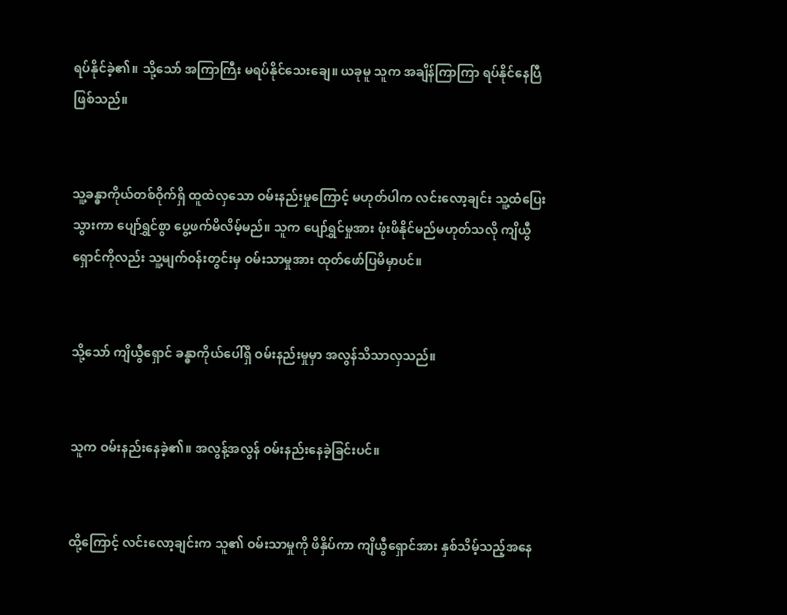ရပ်နိုင်ခဲ့၏။ သို့သော် အကြာကြီး မရပ်နိုင်သေးချေ။ ယခုမူ သူက အချိန်ကြာကြာ ရပ်နိုင်နေပြီ ဖြစ်သည်။


သူ့ခန္ဓာကိုယ်တစ်ဝိုက်ရှိ ထူထဲလှသော ဝမ်းနည်းမှုကြောင့် မဟုတ်ပါက လင်းလော့ချင်း သူ့ထံပြေးသွားကာ ပျော်ရွှင်စွာ ပွေ့ဖက်မိလိမ့်မည်။ သူက ပျော်ရွှင်မှုအား ဖုံးဖိနိုင်မည်မဟုတ်သလို ကျိယွီရှောင်ကိုလည်း သူ့မျက်ဝန်းတွင်းမှ ဝမ်းသာမှုအား ထုတ်ဖော်ပြမိမှာပင်။


သို့သော် ကျိယွီရှောင် ခန္ဓာကိုယ်ပေါ်ရှိ ဝမ်းနည်းမှုမှာ အလွန်သိသာလှသည်။


သူက ဝမ်းနည်းနေခဲ့၏။ အလွန့်အလွန် ဝမ်းနည်းနေခဲ့ခြင်းပင်။


ထို့ကြောင့် လင်းလော့ချင်းက သူ၏ ဝမ်းသာမှုကို ဖိနှိပ်ကာ ကျိယွီရှောင်အား နှစ်သိမ့်သည့်အနေ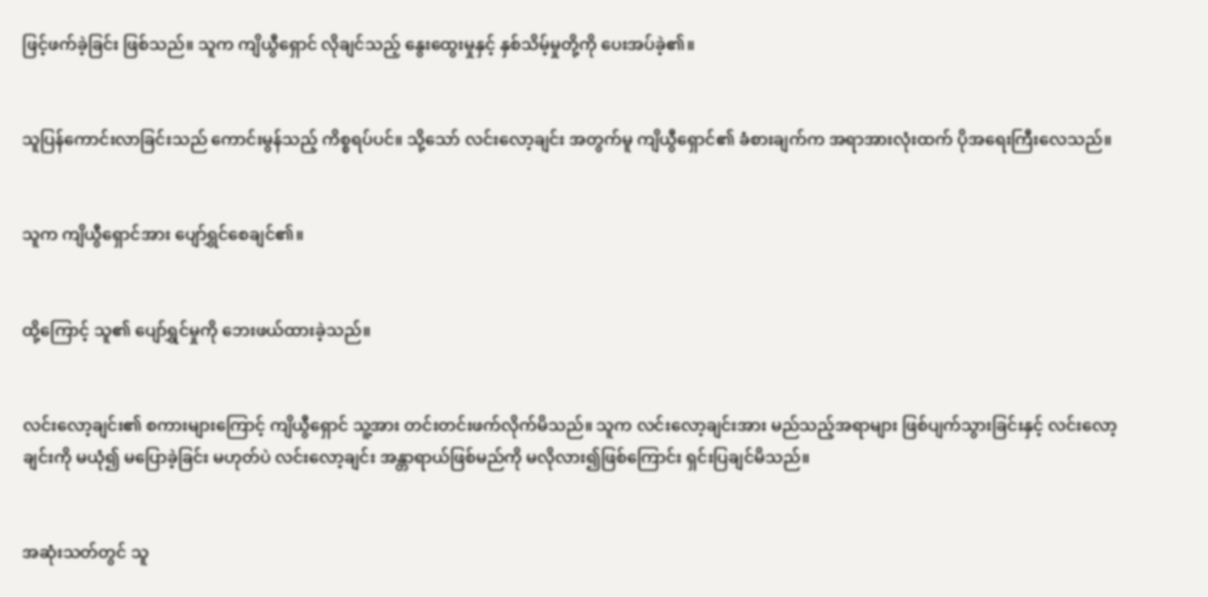ဖြင့်ဖက်ခဲ့ခြင်း ဖြစ်သည်။ သူက ကျိယွီရှောင် လိုချင်သည့် နွေးထွေးမှုနှင့် နှစ်သိမ့်မှုတို့ကို ပေးအပ်ခဲ့၏။


သူပြန်ကောင်းလာခြင်းသည် ကောင်းမွန်သည့် ကိစ္စရပ်ပင်။ သို့သော် လင်းလော့ချင်း အတွက်မူ ကျိယွီရှောင်၏ ခံစားချက်က အရာအားလုံးထက် ပိုအရေးကြီးလေသည်။


သူက ကျိယွီရှောင်အား ပျော်ရွှင်စေချင်၏။


ထို့ကြောင့် သူ၏ ပျော်ရွှင်မှုကို ဘေးဖယ်ထားခဲ့သည်။


လင်းလော့ချင်း၏ စကားများကြောင့် ကျိယွီရှောင် သူ့အား တင်းတင်းဖက်လိုက်မိသည်။ သူက လင်းလော့ချင်းအား မည်သည့်အရာများ ဖြစ်ပျက်သွားခြင်းနှင့် လင်းလော့ချင်းကို မယုံ၍ မပြောခဲ့ခြင်း မဟုတ်ပဲ လင်းလော့ချင်း အန္တာရာယ်ဖြစ်မည်ကို မလိုလား၍ဖြစ်ကြောင်း ရှင်းပြချင်မိသည်။


အဆုံးသတ်တွင် သူ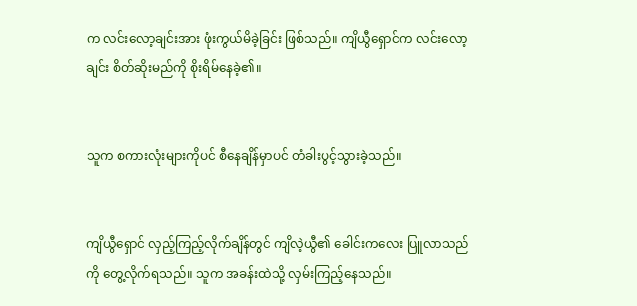က လင်းလော့ချင်းအား ဖုံးကွယ်မိခဲ့ခြင်း ဖြစ်သည်။ ကျိယွီရှောင်က လင်းလော့ချင်း စိတ်ဆိုးမည်ကို စိုးရိမ်နေခဲ့၏။


သူက စကားလုံးများကိုပင် စီနေချိန်မှာပင် တံခါးပွင့်သွားခဲ့သည်။


ကျိယွီရှောင် လှည့်ကြည့်လိုက်ချိန်တွင် ကျိလဲ့ယွီ၏ ခေါင်းကလေး ပြူလာသည်ကို တွေ့လိုက်ရသည်။ သူက အခန်းထဲသို့ လှမ်းကြည့်နေသည်။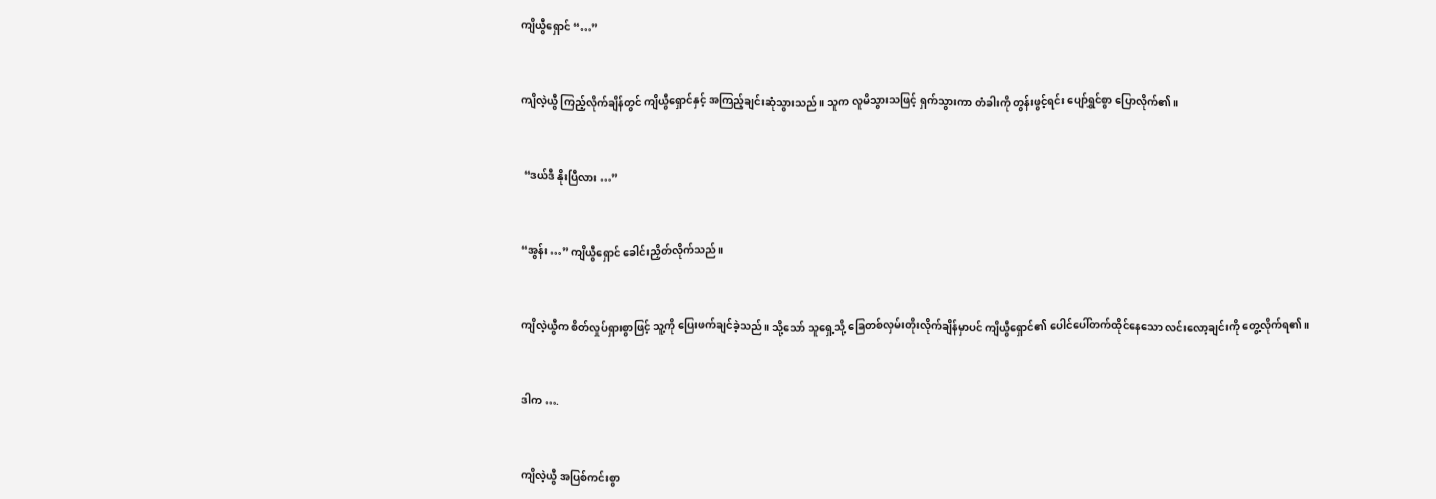ကျိယွီရှောင် “…”


ကျိလဲ့ယွီ ကြည့်လိုက်ချိန်တွင် ကျိယွီရှောင်နှင့် အကြည့်ချင်းဆုံသွားသည်။ သူက လူမိသွားသဖြင့် ရှက်သွားကာ တံခါးကို တွန်းဖွင့်ရင်း ပျော်ရွှင်စွာ ပြောလိုက်၏။


 “ဒယ်ဒီ နိုးပြီလား …”


“အွန်း …” ကျိယွီရှောင် ခေါင်းညှိတ်လိုက်သည်။


ကျိလဲ့ယွီက စိတ်လှုပ်ရှားစွာဖြင့် သူ့ကို ပြေးဖက်ချင်ခဲ့သည်။ သို့သော် သူရှေ့သို့ ခြေတစ်လှမ်းတိုးလိုက်ချိန်မှာပင် ကျိယွီရှောင်၏ ပေါင်ပေါ်တက်ထိုင်နေသော လင်းလော့ချင်းကို တွေ့လိုက်ရ၏။


ဒါက ….


ကျိလဲ့ယွီ အပြစ်ကင်းစွာ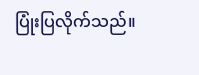ပြုံးပြလိုက်သည်။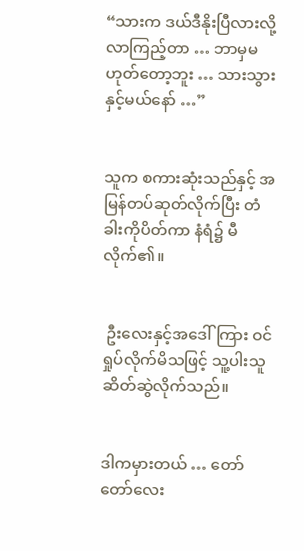“သားက ဒယ်ဒီနိုးပြီလားလို့ လာကြည့်တာ … ဘာမှမဟုတ်တော့ဘူး … သားသွားနှင့်မယ်နော် …”


သူက စကားဆုံးသည်နှင့် အမြန်တပ်ဆုတ်လိုက်ပြီး တံခါးကိုပိတ်ကာ နံရံ၌ မီလိုက်၏။


 ဦးလေးနှင့်အဒေါ်ကြား ဝင်ရှုပ်လိုက်မိသဖြင့် သူ့ပါးသူ ဆိတ်ဆွဲလိုက်သည်။


ဒါကမှားတယ် … တော်တော်လေး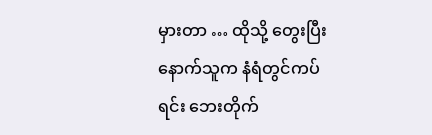မှားတာ … ထိုသို့ တွေးပြီးနောက်သူက နံရံတွင်ကပ်ရင်း ဘေးတိုက်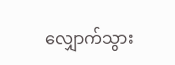လျှောက်သွား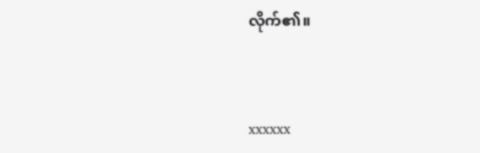လိုက်၏။



xxxxxx